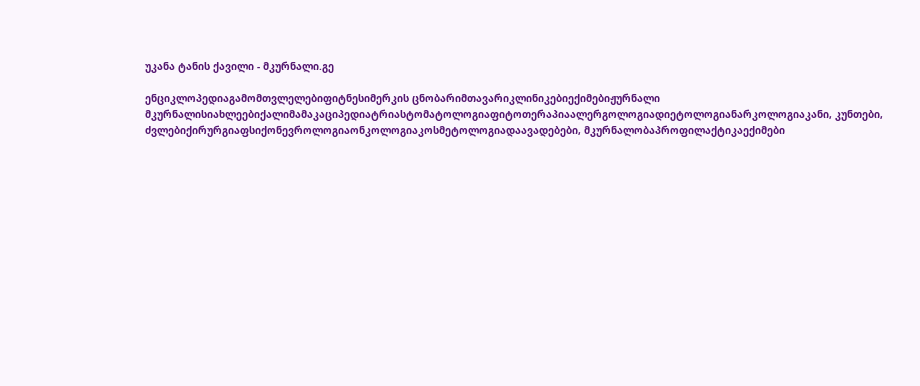უკანა ტანის ქავილი - მკურნალი.გე

ენციკლოპედიაგამომთვლელებიფიტნესიმერკის ცნობარიმთავარიკლინიკებიექიმებიჟურნალი მკურნალისიახლეებიქალიმამაკაციპედიატრიასტომატოლოგიაფიტოთერაპიაალერგოლოგიადიეტოლოგიანარკოლოგიაკანი, კუნთები, ძვლებიქირურგიაფსიქონევროლოგიაონკოლოგიაკოსმეტოლოგიადაავადებები, მკურნალობაპროფილაქტიკაექიმები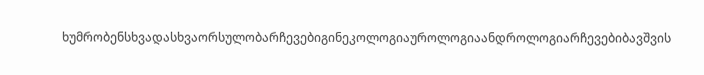ხუმრობენსხვადასხვაორსულობარჩევებიგინეკოლოგიაუროლოგიაანდროლოგიარჩევებიბავშვის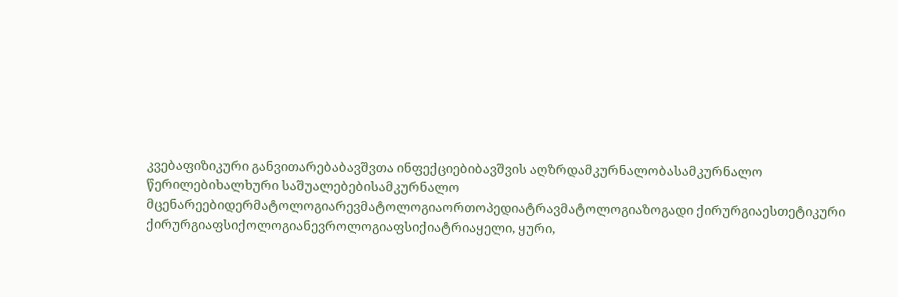კვებაფიზიკური განვითარებაბავშვთა ინფექციებიბავშვის აღზრდამკურნალობასამკურნალო წერილებიხალხური საშუალებებისამკურნალო მცენარეებიდერმატოლოგიარევმატოლოგიაორთოპედიატრავმატოლოგიაზოგადი ქირურგიაესთეტიკური ქირურგიაფსიქოლოგიანევროლოგიაფსიქიატრიაყელი, ყური,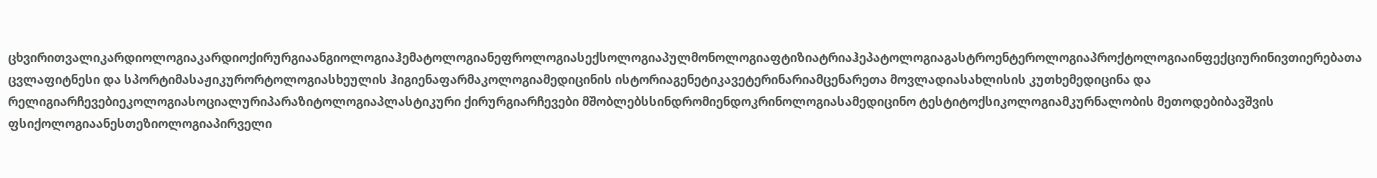ცხვირითვალიკარდიოლოგიაკარდიოქირურგიაანგიოლოგიაჰემატოლოგიანეფროლოგიასექსოლოგიაპულმონოლოგიაფტიზიატრიაჰეპატოლოგიაგასტროენტეროლოგიაპროქტოლოგიაინფექციურინივთიერებათა ცვლაფიტნესი და სპორტიმასაჟიკურორტოლოგიასხეულის ჰიგიენაფარმაკოლოგიამედიცინის ისტორიაგენეტიკავეტერინარიამცენარეთა მოვლადიასახლისის კუთხემედიცინა და რელიგიარჩევებიეკოლოგიასოციალურიპარაზიტოლოგიაპლასტიკური ქირურგიარჩევები მშობლებსსინდრომიენდოკრინოლოგიასამედიცინო ტესტიტოქსიკოლოგიამკურნალობის მეთოდებიბავშვის ფსიქოლოგიაანესთეზიოლოგიაპირველი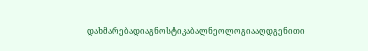დახმარებადიაგნოსტიკაბალნეოლოგიააღდგენითი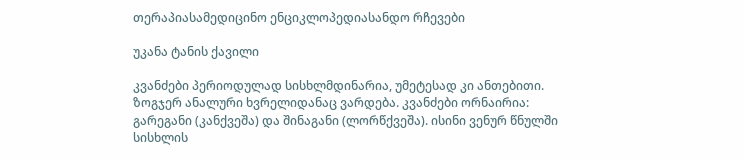თერაპიასამედიცინო ენციკლოპედიასანდო რჩევები

უკანა ტანის ქავილი

კვანძები პერიოდულად სისხლმდინარია, უმეტესად კი ანთებითი. ზოგჯერ ანალური ხვრელიდანაც ვარდება. კვანძები ორნაირია: გარეგანი (კანქვეშა) და შინაგანი (ლორწქვეშა). ისინი ვენურ წნულში სისხლის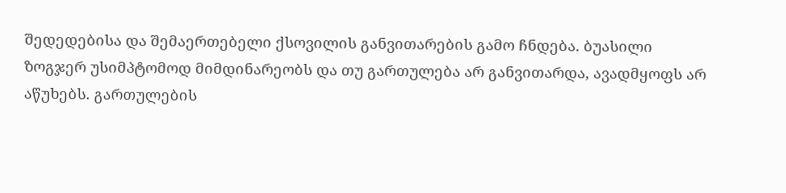შედედებისა და შემაერთებელი ქსოვილის განვითარების გამო ჩნდება. ბუასილი ზოგჯერ უსიმპტომოდ მიმდინარეობს და თუ გართულება არ განვითარდა, ავადმყოფს არ აწუხებს. გართულების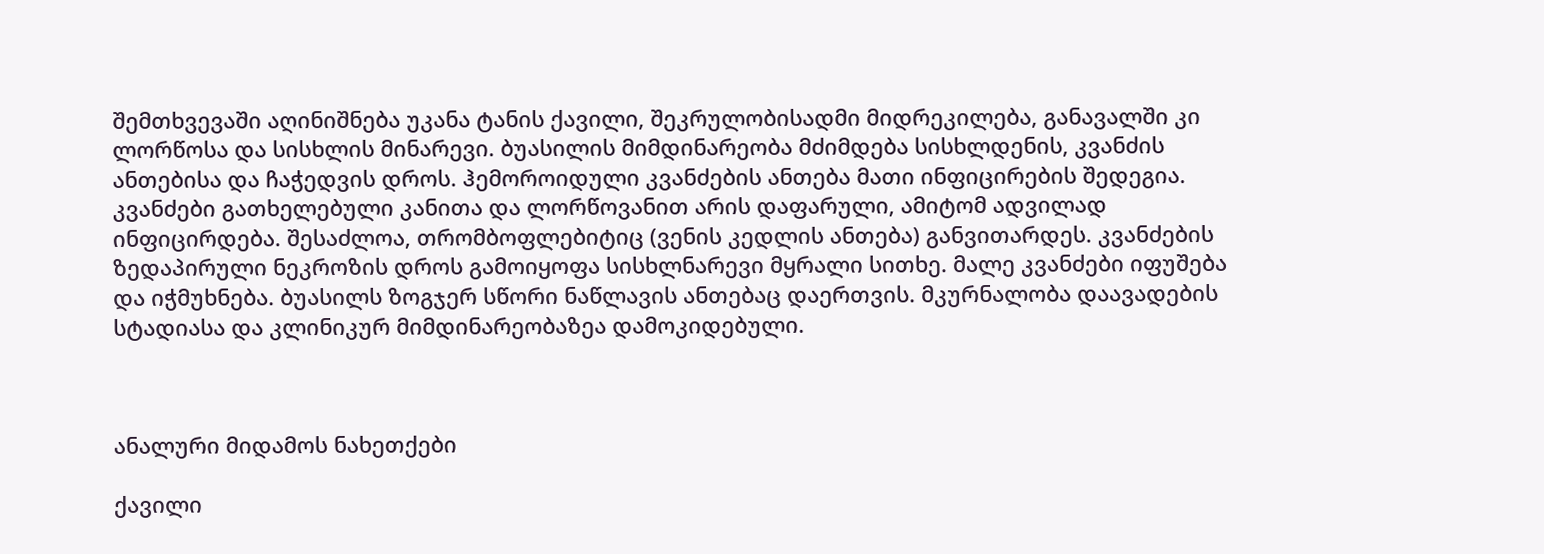შემთხვევაში აღინიშნება უკანა ტანის ქავილი, შეკრულობისადმი მიდრეკილება, განავალში კი ლორწოსა და სისხლის მინარევი. ბუასილის მიმდინარეობა მძიმდება სისხლდენის, კვანძის ანთებისა და ჩაჭედვის დროს. ჰემოროიდული კვანძების ანთება მათი ინფიცირების შედეგია. კვანძები გათხელებული კანითა და ლორწოვანით არის დაფარული, ამიტომ ადვილად ინფიცირდება. შესაძლოა, თრომბოფლებიტიც (ვენის კედლის ანთება) განვითარდეს. კვანძების ზედაპირული ნეკროზის დროს გამოიყოფა სისხლნარევი მყრალი სითხე. მალე კვანძები იფუშება და იჭმუხნება. ბუასილს ზოგჯერ სწორი ნაწლავის ანთებაც დაერთვის. მკურნალობა დაავადების სტადიასა და კლინიკურ მიმდინარეობაზეა დამოკიდებული.



ანალური მიდამოს ნახეთქები

ქავილი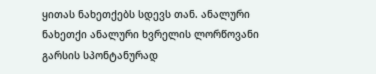ყითას ნახეთქებს სდევს თან. ანალური ნახეთქი ანალური ხვრელის ლორწოვანი გარსის სპონტანურად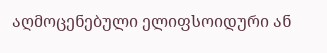აღმოცენებული ელიფსოიდური ან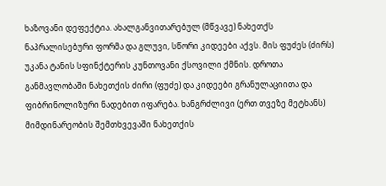ხაზოვანი დეფექტია. ახალგანვითარებულ (მწვავე) ნახეთქს ნაპრალისებური ფორმა და გლუვი, სწორი კიდეები აქვს. მის ფუძეს (ძირს) უკანა ტანის სფინქტერის კუნთოვანი ქსოვილი ქმნის. დროთა განმავლობაში ნახეთქის ძირი (ფუძე) და კიდეები გრანულაციითა და ფიბრინოლიზური ნადებით იფარება. ხანგრძლივი (ერთ თვეზე მეტხანს) მიმდინარეობის შემთხვევაში ნახეთქის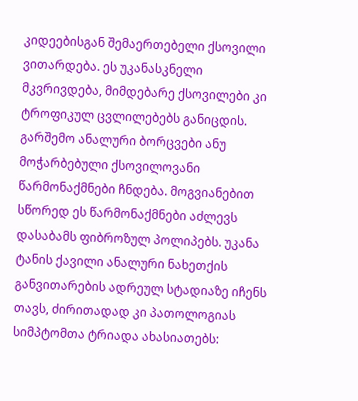კიდეებისგან შემაერთებელი ქსოვილი ვითარდება. ეს უკანასკნელი მკვრივდება, მიმდებარე ქსოვილები კი ტროფიკულ ცვლილებებს განიცდის. გარშემო ანალური ბორცვები ანუ მოჭარბებული ქსოვილოვანი წარმონაქმნები ჩნდება. მოგვიანებით სწორედ ეს წარმონაქმნები აძლევს დასაბამს ფიბროზულ პოლიპებს. უკანა ტანის ქავილი ანალური ნახეთქის განვითარების ადრეულ სტადიაზე იჩენს თავს, ძირითადად კი პათოლოგიას სიმპტომთა ტრიადა ახასიათებს: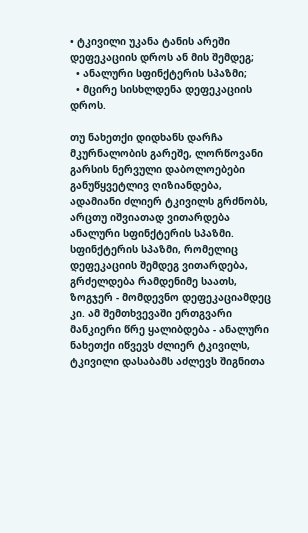• ტკივილი უკანა ტანის არეში დეფეკაციის დროს ან მის შემდეგ;
  • ანალური სფინქტერის სპაზმი;
  • მცირე სისხლდენა დეფეკაციის დროს.

თუ ნახეთქი დიდხანს დარჩა მკურნალობის გარეშე, ლორწოვანი გარსის ნერვული დაბოლოებები განუწყვეტლივ ღიზიანდება, ადამიანი ძლიერ ტკივილს გრძნობს, არცთუ იშვიათად ვითარდება ანალური სფინქტერის სპაზმი. სფინქტერის სპაზმი, რომელიც დეფეკაციის შემდეგ ვითარდება, გრძელდება რამდენიმე საათს, ზოგჯერ - მომდევნო დეფეკაციამდეც კი. ამ შემთხვევაში ერთგვარი მანკიერი წრე ყალიბდება - ანალური ნახეთქი იწვევს ძლიერ ტკივილს, ტკივილი დასაბამს აძლევს შიგნითა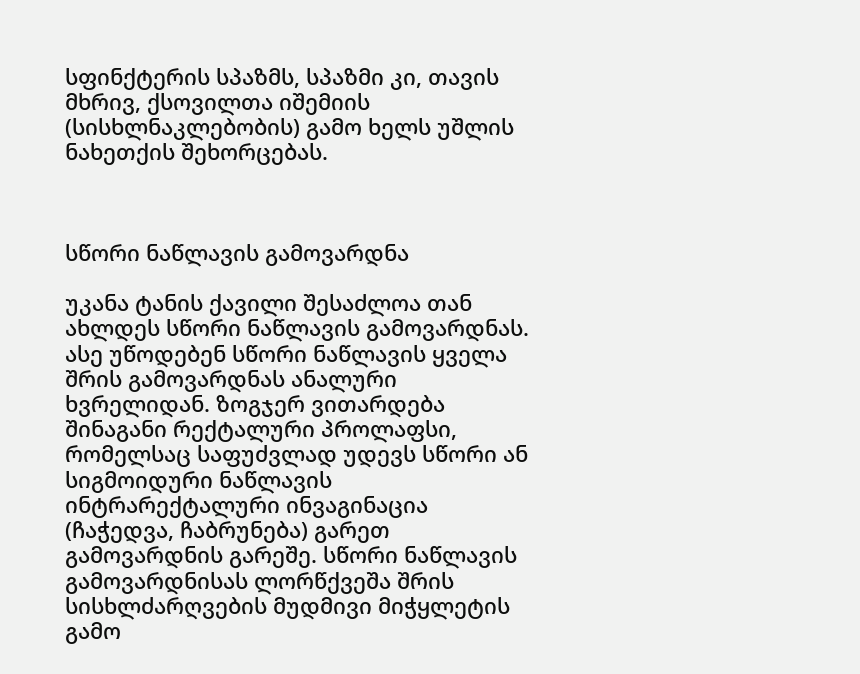სფინქტერის სპაზმს, სპაზმი კი, თავის მხრივ, ქსოვილთა იშემიის (სისხლნაკლებობის) გამო ხელს უშლის ნახეთქის შეხორცებას.



სწორი ნაწლავის გამოვარდნა

უკანა ტანის ქავილი შესაძლოა თან ახლდეს სწორი ნაწლავის გამოვარდნას. ასე უწოდებენ სწორი ნაწლავის ყველა შრის გამოვარდნას ანალური ხვრელიდან. ზოგჯერ ვითარდება შინაგანი რექტალური პროლაფსი, რომელსაც საფუძვლად უდევს სწორი ან სიგმოიდური ნაწლავის ინტრარექტალური ინვაგინაცია (ჩაჭედვა, ჩაბრუნება) გარეთ გამოვარდნის გარეშე. სწორი ნაწლავის გამოვარდნისას ლორწქვეშა შრის სისხლძარღვების მუდმივი მიჭყლეტის გამო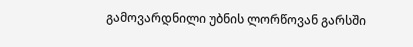გამოვარდნილი უბნის ლორწოვან გარსში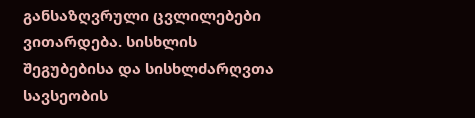განსაზღვრული ცვლილებები ვითარდება. სისხლის შეგუბებისა და სისხლძარღვთა სავსეობის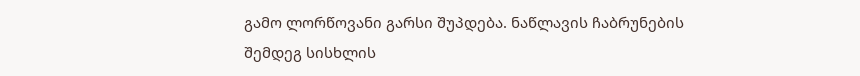გამო ლორწოვანი გარსი შუპდება. ნაწლავის ჩაბრუნების შემდეგ სისხლის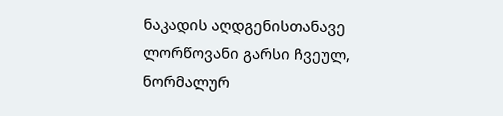ნაკადის აღდგენისთანავე ლორწოვანი გარსი ჩვეულ, ნორმალურ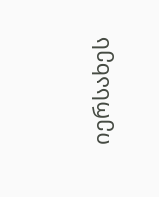იერსახეს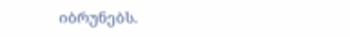იბრუნებს.